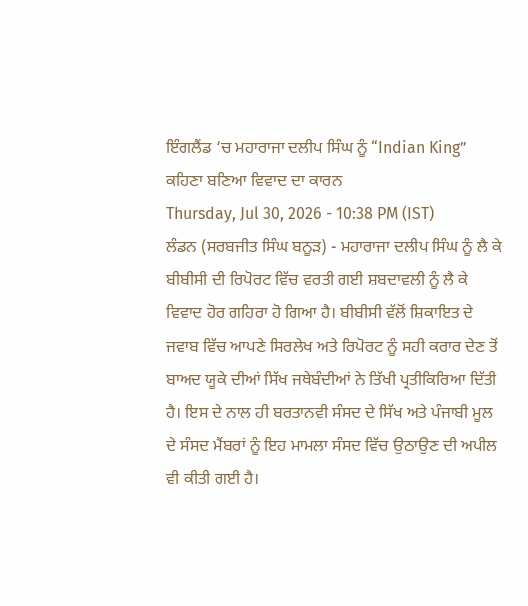ਇੰਗਲੈਂਡ ‘ਚ ਮਹਾਰਾਜਾ ਦਲੀਪ ਸਿੰਘ ਨੂੰ “Indian King” ਕਹਿਣਾ ਬਣਿਆ ਵਿਵਾਦ ਦਾ ਕਾਰਨ
Thursday, Jul 30, 2026 - 10:38 PM (IST)
ਲੰਡਨ (ਸਰਬਜੀਤ ਸਿੰਘ ਬਨੂੜ) - ਮਹਾਰਾਜਾ ਦਲੀਪ ਸਿੰਘ ਨੂੰ ਲੈ ਕੇ ਬੀਬੀਸੀ ਦੀ ਰਿਪੋਰਟ ਵਿੱਚ ਵਰਤੀ ਗਈ ਸ਼ਬਦਾਵਲੀ ਨੂੰ ਲੈ ਕੇ ਵਿਵਾਦ ਹੋਰ ਗਹਿਰਾ ਹੋ ਗਿਆ ਹੈ। ਬੀਬੀਸੀ ਵੱਲੋਂ ਸ਼ਿਕਾਇਤ ਦੇ ਜਵਾਬ ਵਿੱਚ ਆਪਣੇ ਸਿਰਲੇਖ ਅਤੇ ਰਿਪੋਰਟ ਨੂੰ ਸਹੀ ਕਰਾਰ ਦੇਣ ਤੋਂ ਬਾਅਦ ਯੂਕੇ ਦੀਆਂ ਸਿੱਖ ਜਥੇਬੰਦੀਆਂ ਨੇ ਤਿੱਖੀ ਪ੍ਰਤੀਕਿਰਿਆ ਦਿੱਤੀ ਹੈ। ਇਸ ਦੇ ਨਾਲ ਹੀ ਬਰਤਾਨਵੀ ਸੰਸਦ ਦੇ ਸਿੱਖ ਅਤੇ ਪੰਜਾਬੀ ਮੂਲ ਦੇ ਸੰਸਦ ਮੈਂਬਰਾਂ ਨੂੰ ਇਹ ਮਾਮਲਾ ਸੰਸਦ ਵਿੱਚ ਉਠਾਉਣ ਦੀ ਅਪੀਲ ਵੀ ਕੀਤੀ ਗਈ ਹੈ।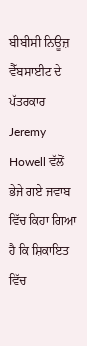ਬੀਬੀਸੀ ਨਿਊਜ਼ ਵੈੱਬਸਾਈਟ ਦੇ ਪੱਤਰਕਾਰ Jeremy Howell ਵੱਲੋਂ ਭੇਜੇ ਗਏ ਜਵਾਬ ਵਿੱਚ ਕਿਹਾ ਗਿਆ ਹੈ ਕਿ ਸ਼ਿਕਾਇਤ ਵਿੱਚ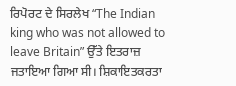ਰਿਪੋਰਟ ਦੇ ਸਿਰਲੇਖ “The Indian king who was not allowed to leave Britain” ਉੱਤੇ ਇਤਰਾਜ਼ ਜਤਾਇਆ ਗਿਆ ਸੀ। ਸ਼ਿਕਾਇਤਕਰਤਾ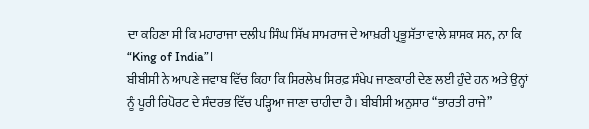ਦਾ ਕਹਿਣਾ ਸੀ ਕਿ ਮਹਾਰਾਜਾ ਦਲੀਪ ਸਿੰਘ ਸਿੱਖ ਸਾਮਰਾਜ ਦੇ ਆਖ਼ਰੀ ਪ੍ਰਭੂਸੱਤਾ ਵਾਲੇ ਸ਼ਾਸਕ ਸਨ, ਨਾ ਕਿ “King of India”।
ਬੀਬੀਸੀ ਨੇ ਆਪਣੇ ਜਵਾਬ ਵਿੱਚ ਕਿਹਾ ਕਿ ਸਿਰਲੇਖ ਸਿਰਫ਼ ਸੰਖੇਪ ਜਾਣਕਾਰੀ ਦੇਣ ਲਈ ਹੁੰਦੇ ਹਨ ਅਤੇ ਉਨ੍ਹਾਂ ਨੂੰ ਪੂਰੀ ਰਿਪੋਰਟ ਦੇ ਸੰਦਰਭ ਵਿੱਚ ਪੜ੍ਹਿਆ ਜਾਣਾ ਚਾਹੀਦਾ ਹੈ। ਬੀਬੀਸੀ ਅਨੁਸਾਰ “ਭਾਰਤੀ ਰਾਜੇ”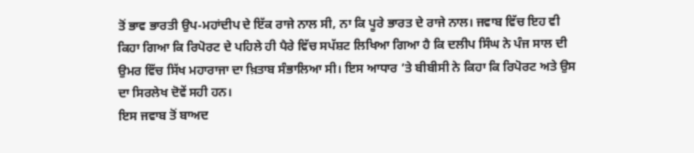ਤੋਂ ਭਾਵ ਭਾਰਤੀ ਉਪ-ਮਹਾਂਦੀਪ ਦੇ ਇੱਕ ਰਾਜੇ ਨਾਲ ਸੀ, ਨਾ ਕਿ ਪੂਰੇ ਭਾਰਤ ਦੇ ਰਾਜੇ ਨਾਲ। ਜਵਾਬ ਵਿੱਚ ਇਹ ਵੀ ਕਿਹਾ ਗਿਆ ਕਿ ਰਿਪੋਰਟ ਦੇ ਪਹਿਲੇ ਹੀ ਪੈਰੇ ਵਿੱਚ ਸਪੱਸ਼ਟ ਲਿਖਿਆ ਗਿਆ ਹੈ ਕਿ ਦਲੀਪ ਸਿੰਘ ਨੇ ਪੰਜ ਸਾਲ ਦੀ ਉਮਰ ਵਿੱਚ ਸਿੱਖ ਮਹਾਰਾਜਾ ਦਾ ਖ਼ਿਤਾਬ ਸੰਭਾਲਿਆ ਸੀ। ਇਸ ਆਧਾਰ ’ਤੇ ਬੀਬੀਸੀ ਨੇ ਕਿਹਾ ਕਿ ਰਿਪੋਰਟ ਅਤੇ ਉਸ ਦਾ ਸਿਰਲੇਖ ਦੋਵੇਂ ਸਹੀ ਹਨ।
ਇਸ ਜਵਾਬ ਤੋਂ ਬਾਅਦ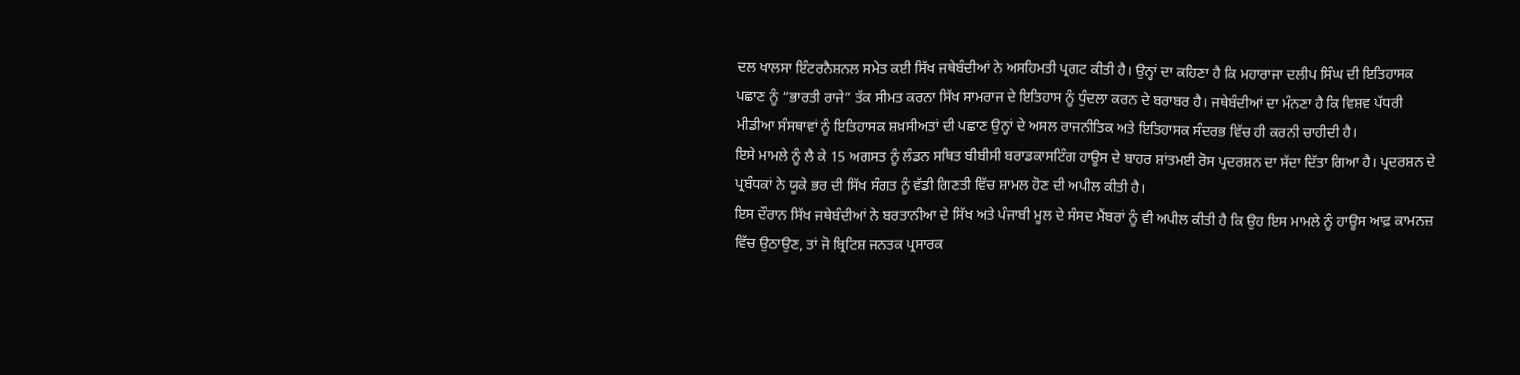ਦਲ ਖਾਲਸਾ ਇੰਟਰਨੈਸ਼ਨਲ ਸਮੇਤ ਕਈ ਸਿੱਖ ਜਥੇਬੰਦੀਆਂ ਨੇ ਅਸਹਿਮਤੀ ਪ੍ਰਗਟ ਕੀਤੀ ਹੈ। ਉਨ੍ਹਾਂ ਦਾ ਕਹਿਣਾ ਹੈ ਕਿ ਮਹਾਰਾਜਾ ਦਲੀਪ ਸਿੰਘ ਦੀ ਇਤਿਹਾਸਕ ਪਛਾਣ ਨੂੰ “ਭਾਰਤੀ ਰਾਜੇ” ਤੱਕ ਸੀਮਤ ਕਰਨਾ ਸਿੱਖ ਸਾਮਰਾਜ ਦੇ ਇਤਿਹਾਸ ਨੂੰ ਧੁੰਦਲਾ ਕਰਨ ਦੇ ਬਰਾਬਰ ਹੈ। ਜਥੇਬੰਦੀਆਂ ਦਾ ਮੰਨਣਾ ਹੈ ਕਿ ਵਿਸ਼ਵ ਪੱਧਰੀ ਮੀਡੀਆ ਸੰਸਥਾਵਾਂ ਨੂੰ ਇਤਿਹਾਸਕ ਸ਼ਖ਼ਸੀਅਤਾਂ ਦੀ ਪਛਾਣ ਉਨ੍ਹਾਂ ਦੇ ਅਸਲ ਰਾਜਨੀਤਿਕ ਅਤੇ ਇਤਿਹਾਸਕ ਸੰਦਰਭ ਵਿੱਚ ਹੀ ਕਰਨੀ ਚਾਹੀਦੀ ਹੈ।
ਇਸੇ ਮਾਮਲੇ ਨੂੰ ਲੈ ਕੇ 15 ਅਗਸਤ ਨੂੰ ਲੰਡਨ ਸਥਿਤ ਬੀਬੀਸੀ ਬਰਾਡਕਾਸਟਿੰਗ ਹਾਊਸ ਦੇ ਬਾਹਰ ਸ਼ਾਂਤਮਈ ਰੋਸ ਪ੍ਰਦਰਸ਼ਨ ਦਾ ਸੱਦਾ ਦਿੱਤਾ ਗਿਆ ਹੈ। ਪ੍ਰਦਰਸ਼ਨ ਦੇ ਪ੍ਰਬੰਧਕਾਂ ਨੇ ਯੂਕੇ ਭਰ ਦੀ ਸਿੱਖ ਸੰਗਤ ਨੂੰ ਵੱਡੀ ਗਿਣਤੀ ਵਿੱਚ ਸ਼ਾਮਲ ਹੋਣ ਦੀ ਅਪੀਲ ਕੀਤੀ ਹੈ।
ਇਸ ਦੌਰਾਨ ਸਿੱਖ ਜਥੇਬੰਦੀਆਂ ਨੇ ਬਰਤਾਨੀਆ ਦੇ ਸਿੱਖ ਅਤੇ ਪੰਜਾਬੀ ਮੂਲ ਦੇ ਸੰਸਦ ਮੈਂਬਰਾਂ ਨੂੰ ਵੀ ਅਪੀਲ ਕੀਤੀ ਹੈ ਕਿ ਉਹ ਇਸ ਮਾਮਲੇ ਨੂੰ ਹਾਊਸ ਆਫ਼ ਕਾਮਨਜ਼ ਵਿੱਚ ਉਠਾਉਣ, ਤਾਂ ਜੋ ਬ੍ਰਿਟਿਸ਼ ਜਨਤਕ ਪ੍ਰਸਾਰਕ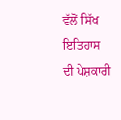ਵੱਲੋਂ ਸਿੱਖ ਇਤਿਹਾਸ ਦੀ ਪੇਸ਼ਕਾਰੀ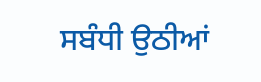ਸਬੰਧੀ ਉਠੀਆਂ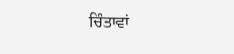ਚਿੰਤਾਵਾਂ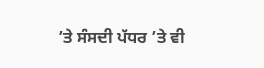’ਤੇ ਸੰਸਦੀ ਪੱਧਰ ’ਤੇ ਵੀ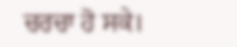ਚਰਚਾ ਹੋ ਸਕੇ।